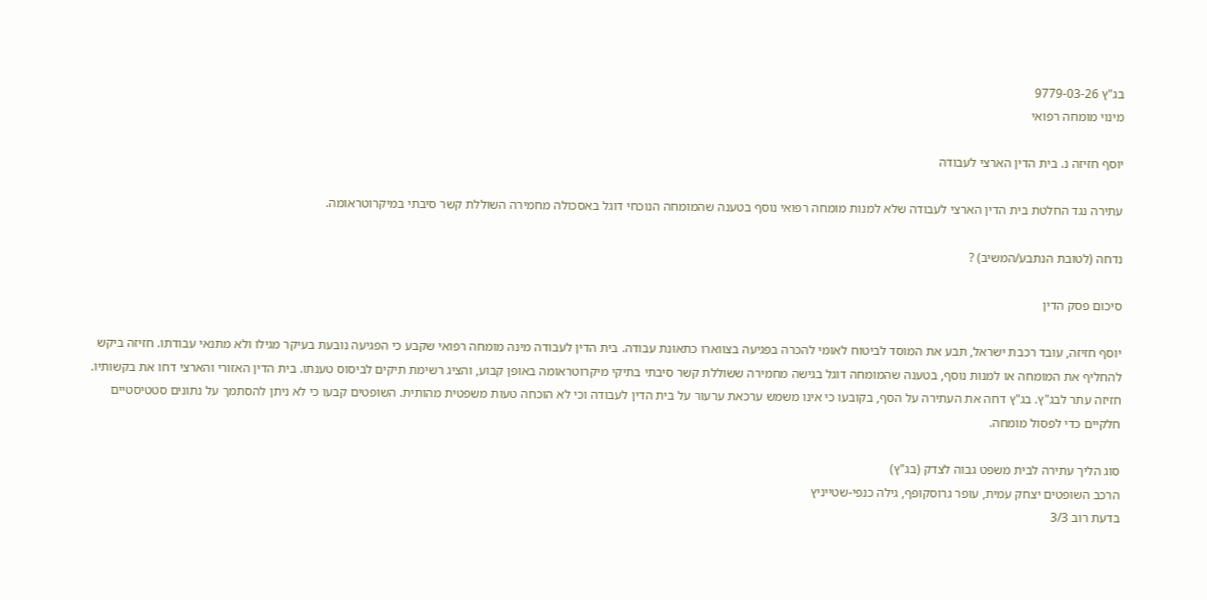בג"ץ 9779-03-26
מינוי מומחה רפואי

יוסף חזיזה נ. בית הדין הארצי לעבודה

עתירה נגד החלטת בית הדין הארצי לעבודה שלא למנות מומחה רפואי נוסף בטענה שהמומחה הנוכחי דוגל באסכולה מחמירה השוללת קשר סיבתי במיקרוטראומה.

נדחה (לטובת הנתבע/המשיב) ?

סיכום פסק הדין

יוסף חזיזה, עובד רכבת ישראל, תבע את המוסד לביטוח לאומי להכרה בפגיעה בצווארו כתאונת עבודה. בית הדין לעבודה מינה מומחה רפואי שקבע כי הפגיעה נובעת בעיקר מגילו ולא מתנאי עבודתו. חזיזה ביקש להחליף את המומחה או למנות נוסף, בטענה שהמומחה דוגל בגישה מחמירה ששוללת קשר סיבתי בתיקי מיקרוטראומה באופן קבוע, והציג רשימת תיקים לביסוס טענתו. בית הדין האזורי והארצי דחו את בקשותיו. חזיזה עתר לבג"ץ. בג"ץ דחה את העתירה על הסף, בקובעו כי אינו משמש ערכאת ערעור על בית הדין לעבודה וכי לא הוכחה טעות משפטית מהותית. השופטים קבעו כי לא ניתן להסתמך על נתונים סטטיסטיים חלקיים כדי לפסול מומחה.

סוג הליך עתירה לבית משפט גבוה לצדק (בג"ץ)
הרכב השופטים יצחק עמית, עופר גרוסקופף, גילה כנפי-שטייניץ
בדעת רוב 3/3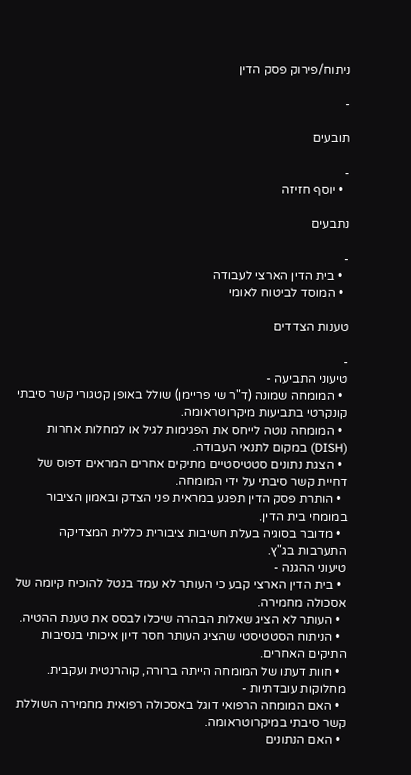ניתוח/פירוק פסק הדין

-

תובעים

-
  • יוסף חזיזה

נתבעים

-
  • בית הדין הארצי לעבודה
  • המוסד לביטוח לאומי

טענות הצדדים

-
טיעוני התביעה -
  • המומחה שמונה (ד"ר שי פריימן) שולל באופן קטגורי קשר סיבתי קונקרטי בתביעות מיקרוטראומה.
  • המומחה נוטה לייחס את הפגימות לגיל או למחלות אחרות (DISH) במקום לתנאי העבודה.
  • הצגת נתונים סטטיסטיים מתיקים אחרים המראים דפוס של דחיית קשר סיבתי על ידי המומחה.
  • הותרת פסק הדין תפגע במראית פני הצדק ובאמון הציבור במומחי בית הדין.
  • מדובר בסוגיה בעלת חשיבות ציבורית כללית המצדיקה התערבות בג"ץ.
טיעוני ההגנה -
  • בית הדין הארצי קבע כי העותר לא עמד בנטל להוכיח קיומה של אסכולה מחמירה.
  • העותר לא הציג שאלות הבהרה שיכלו לבסס את טענת ההטיה.
  • הניתוח הסטטיסטי שהציג העותר חסר דיון איכותי בנסיבות התיקים האחרים.
  • חוות דעתו של המומחה הייתה ברורה, קוהרנטית ועקבית.
מחלוקות עובדתיות -
  • האם המומחה הרפואי דוגל באסכולה רפואית מחמירה השוללת קשר סיבתי במיקרוטראומה.
  • האם הנתונים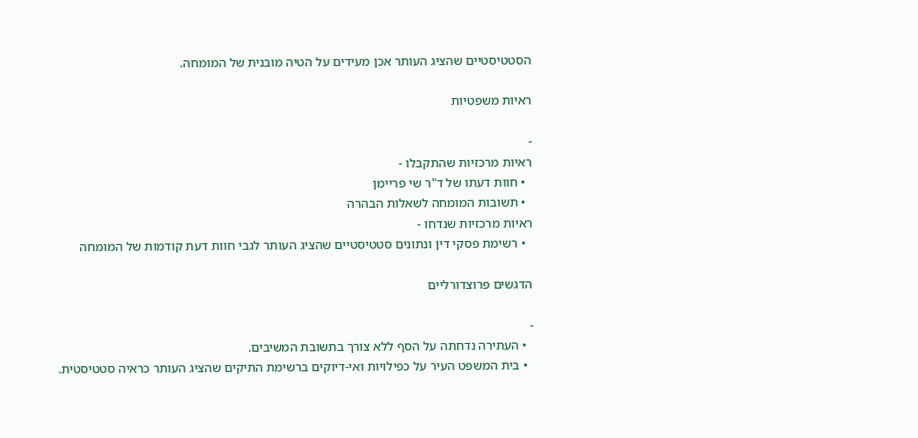הסטטיסטיים שהציג העותר אכן מעידים על הטיה מובנית של המומחה.

ראיות משפטיות

-
ראיות מרכזיות שהתקבלו -
  • חוות דעתו של ד"ר שי פריימן
  • תשובות המומחה לשאלות הבהרה
ראיות מרכזיות שנדחו -
  • רשימת פסקי דין ונתונים סטטיסטיים שהציג העותר לגבי חוות דעת קודמות של המומחה

הדגשים פרוצדורליים

-
  • העתירה נדחתה על הסף ללא צורך בתשובת המשיבים.
  • בית המשפט העיר על כפילויות ואי-דיוקים ברשימת התיקים שהציג העותר כראיה סטטיסטית.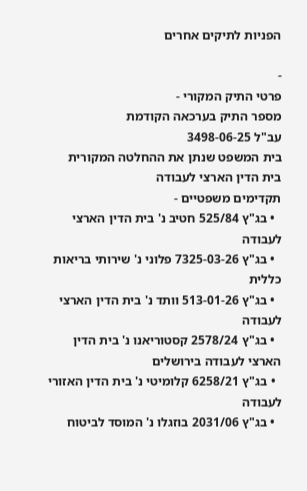הפניות לתיקים אחרים

-
פרטי התיק המקורי -
מספר התיק בערכאה הקודמת
עב"ל 3498-06-25
בית המשפט שנתן את ההחלטה המקורית
בית הדין הארצי לעבודה
תקדימים משפטיים -
  • בג"ץ 525/84 חטיב נ' בית הדין הארצי לעבודה
  • בג"ץ 7325-03-26 פלוני נ' שירותי בריאות כללית
  • בג"ץ 513-01-26 וותד נ' בית הדין הארצי לעבודה
  • בג"ץ 2578/24 קסטוריאנו נ' בית הדין הארצי לעבודה בירושלים
  • בג"ץ 6258/21 קלומיטי נ' בית הדין האזורי לעבודה
  • בג"ץ 2031/06 בוזגלו נ' המוסד לביטוח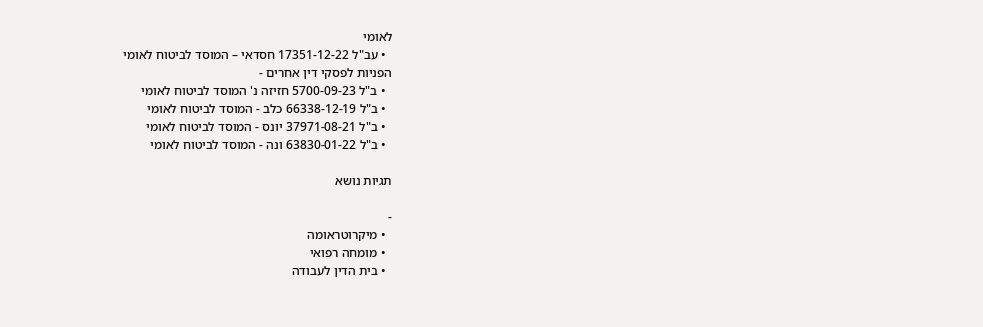לאומי
  • עב"ל 17351-12-22 חסדאי – המוסד לביטוח לאומי
הפניות לפסקי דין אחרים -
  • ב"ל 5700-09-23 חזיזה נ' המוסד לביטוח לאומי
  • ב"ל 66338-12-19 כלב - המוסד לביטוח לאומי
  • ב"ל 37971-08-21 יונס - המוסד לביטוח לאומי
  • ב"ל 63830-01-22 ונה - המוסד לביטוח לאומי

תגיות נושא

-
  • מיקרוטראומה
  • מומחה רפואי
  • בית הדין לעבודה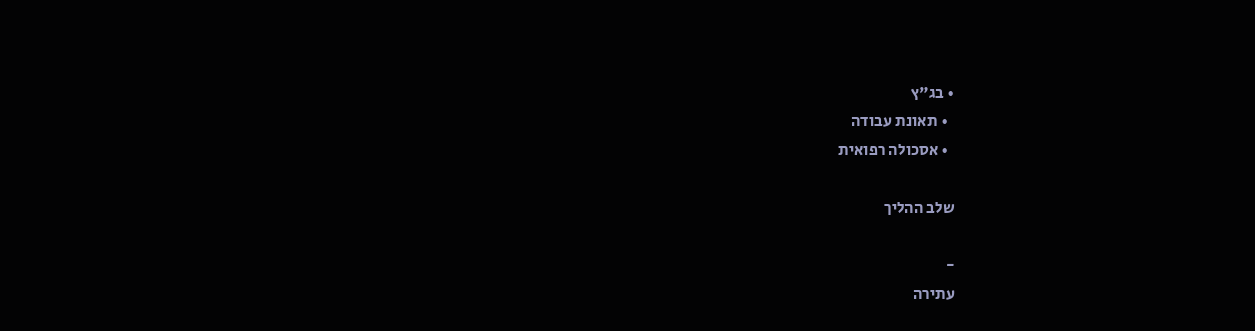• בג"ץ
  • תאונת עבודה
  • אסכולה רפואית

שלב ההליך

-
עתירה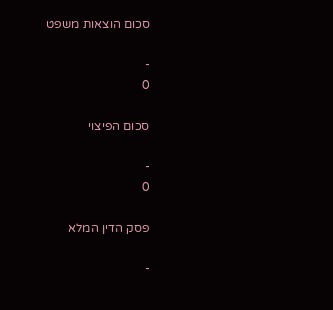סכום הוצאות משפט

-
0

סכום הפיצוי

-
0

פסק הדין המלא

-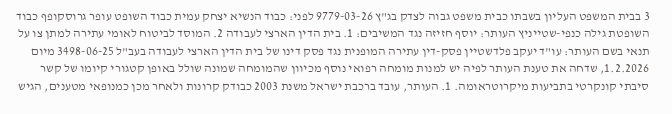3 בבית המשפט העליון בשבתו כבית משפט גבוה לצדק בג"ץ 9779-03-26 לפני: כבוד הנשיא יצחק עמית כבוד השופט עופר גרוסקופף כבוד השופטת גילה כנפי-שטייניץ העותר: יוסף חזיזה נגד המשיבים: 1. בית הדין הארצי לעבודה 2. המוסד לביטוח לאומי עתירה למתן צו על תנאי בשם העותר: עו"ד יעקב פלדשטיין פסק-דין עתירה המופנית נגד פסק דינו של בית הדין הארצי לעבודה בעב"ל 3498-06-25 מיום 1.2.2026, שדחה את טענת העותר לפיה יש למנות מומחה רפואי נוסף מכיוון שהמומחה שמונה שולל באופן קטגורי קיומו של קשר סיבתי קונקרטי בתביעות מיקרוטראומה. 1. העותר, עובד ברכבת ישראל משנת 2003 כבודק קרונות ולאחר מכן כמנופאי מטענים, הגיש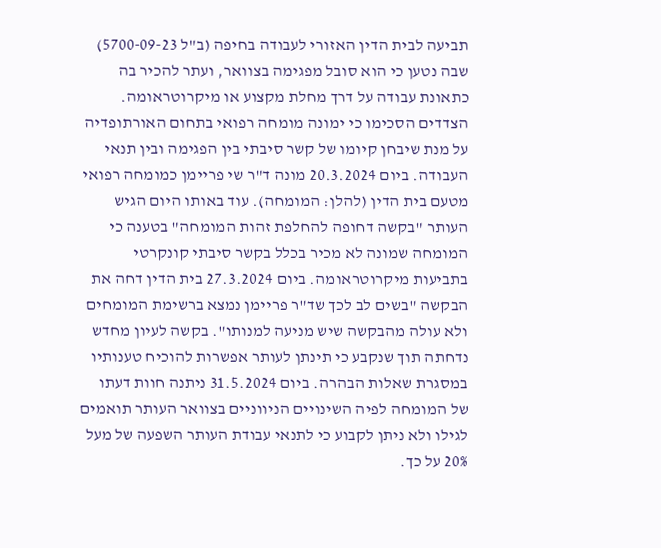תביעה לבית הדין האזורי לעבודה בחיפה (ב"ל 5700-09-23) שבה נטען כי הוא סובל מפגימה בצוואר, ועתר להכיר בה כתאונת עבודה על דרך מחלת מקצוע או מיקרוטראומה. הצדדים הסכימו כי ימונה מומחה רפואי בתחום האורתופדיה על מנת שיבחן קיומו של קשר סיבתי בין הפגימה ובין תנאי העבודה. ביום 20.3.2024 מונה ד"ר שי פריימן כמומחה רפואי מטעם בית הדין (להלן: המומחה). עוד באותו היום הגיש העותר "בקשה דחופה להחלפת זהות המומחה" בטענה כי המומחה שמונה לא מכיר בכלל בקשר סיבתי קונקרטי בתביעות מיקרוטראומה. ביום 27.3.2024 בית הדין דחה את הבקשה "בשים לב לכך שד"ר פריימן נמצא ברשימת המומחים ולא עולה מהבקשה שיש מניעה למנותו". בקשה לעיון מחדש נדחתה תוך שנקבע כי תינתן לעותר אפשרות להוכיח טענותיו במסגרת שאלות הבהרה. ביום 31.5.2024 ניתנה חוות דעתו של המומחה לפיה השינויים הניווניים בצוואר העותר תואמים לגילו ולא ניתן לקבוע כי לתנאי עבודת העותר השפעה של מעל 20% על כך.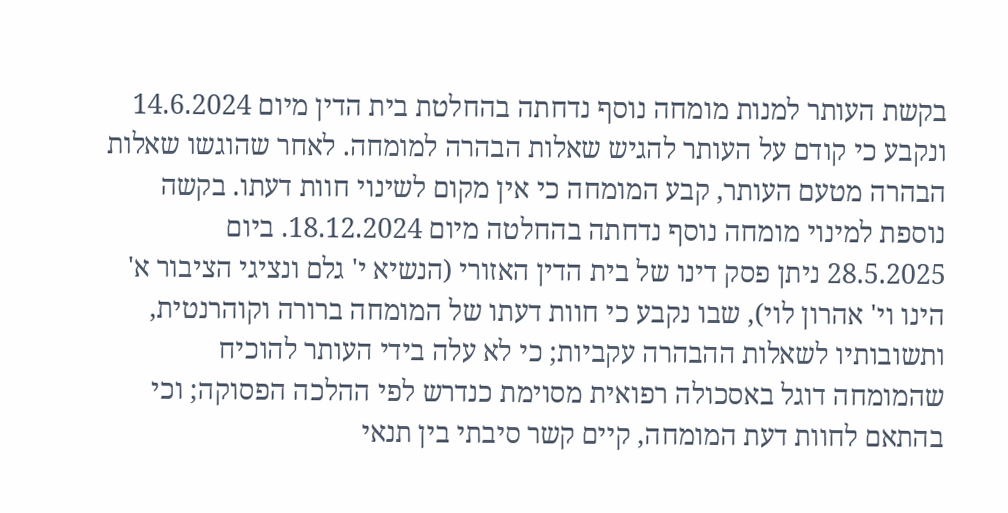בקשת העותר למנות מומחה נוסף נדחתה בהחלטת בית הדין מיום 14.6.2024 ונקבע כי קודם על העותר להגיש שאלות הבהרה למומחה. לאחר שהוגשו שאלות הבהרה מטעם העותר, קבע המומחה כי אין מקום לשינוי חוות דעתו. בקשה נוספת למינוי מומחה נוסף נדחתה בהחלטה מיום 18.12.2024. ביום 28.5.2025 ניתן פסק דינו של בית הדין האזורי (הנשיא י' גלם ונציגי הציבור א' הינו וי' אהרון לוי), שבו נקבע כי חוות דעתו של המומחה ברורה וקוהרנטית, ותשובותיו לשאלות ההבהרה עקביות; כי לא עלה בידי העותר להוכיח שהמומחה דוגל באסכולה רפואית מסוימת כנדרש לפי ההלכה הפסוקה; וכי בהתאם לחוות דעת המומחה, קיים קשר סיבתי בין תנאי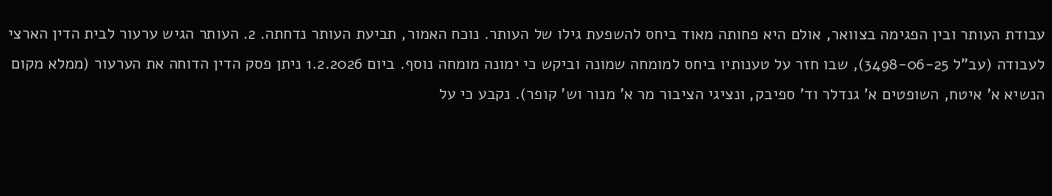עבודת העותר ובין הפגימה בצוואר, אולם היא פחותה מאוד ביחס להשפעת גילו של העותר. נוכח האמור, תביעת העותר נדחתה. 2. העותר הגיש ערעור לבית הדין הארצי לעבודה (עב"ל 3498-06-25), שבו חזר על טענותיו ביחס למומחה שמונה וביקש כי ימונה מומחה נוסף. ביום 1.2.2026 ניתן פסק הדין הדוחה את הערעור (ממלא מקום הנשיא א' איטח, השופטים א' גנדלר וד' ספיבק, ונציגי הציבור מר א' מנור וש' קופר). נקבע כי על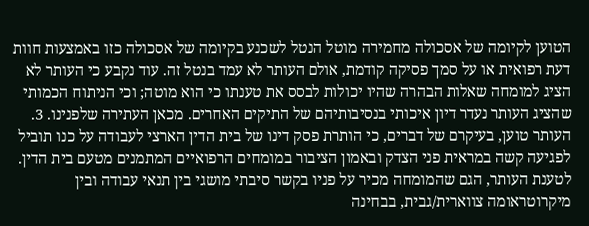הטוען לקיומה של אסכולה מחמירה מוטל הנטל לשכנע בקיומה של אסכולה כזו באמצעות חוות דעת רפואית או על סמך פסיקה קודמת, אולם העותר לא עמד בנטל זה. עוד נקבע כי העותר לא הציג למומחה שאלות הבהרה שהיו יכולות לבסס את טענתו כי הוא מוטה; וכי הניתוח הכמותי שהציג העותר נעדר דיון איכותי בנסיבותיהם של התיקים האחרים. מכאן העתירה שלפנינו. 3. העותר טוען, בעיקרם של דברים, כי הותרת פסק דינו של בית הדין הארצי לעבודה על כנו תוביל לפגיעה קשה במראית פני הצדק ובאמון הציבור במומחים הרפואיים המתמנים מטעם בית הדין. לטענת העותר, הגם שהמומחה מכיר על פניו בקשר סיבתי מושגי בין תנאי עבודה ובין מיקרוטראומה צווארית/גבית, בבחינה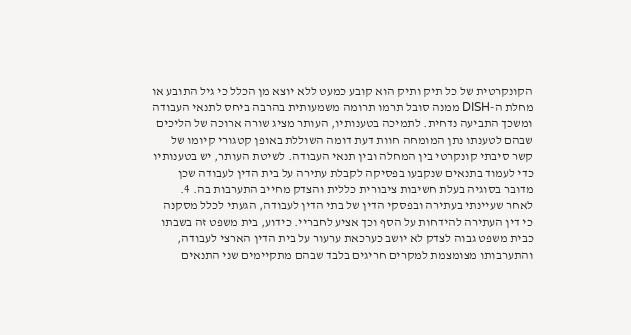הקונקרטית של כל תיק ותיק הוא קובע כמעט ללא יוצא מן הכלל כי גיל התובע או מחלת ה-DISH ממנה סובל תרמו תרומה משמעותית בהרבה ביחס לתנאי העבודה ומשכך התביעה נדחית. לתמיכה בטענותיו, העותר מציג שורה ארוכה של הליכים שבהם לטענתו נתן המומחה חוות דעת דומה השוללת באופן קטגורי קיומו של קשר סיבתי קונקרטי בין המחלה ובין תנאי העבודה. לשיטת העותר, יש בטענותיו כדי לעמוד בתנאים שנקבעו בפסיקה לקבלת עתירה על בית הדין לעבודה שכן מדובר בסוגיה בעלת חשיבות ציבורית כללית והצדק מחייב התערבות בה. 4. לאחר שעיינתי בעתירה ובפסקי הדין של בתי הדין לעבודה, הגעתי לכלל מסקנה כי דין העתירה להידחות על הסף וכך אציע לחבריי. כידוע, בית משפט זה בשבתו כבית משפט גבוה לצדק לא יושב כערכאת ערעור על בית הדין הארצי לעבודה, והתערבותו מצומצמת למקרים חריגים בלבד שבהם מתקיימים שני התנאים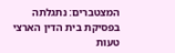המצטברים: נתגלתה בפסיקת בית הדין הארצי טעות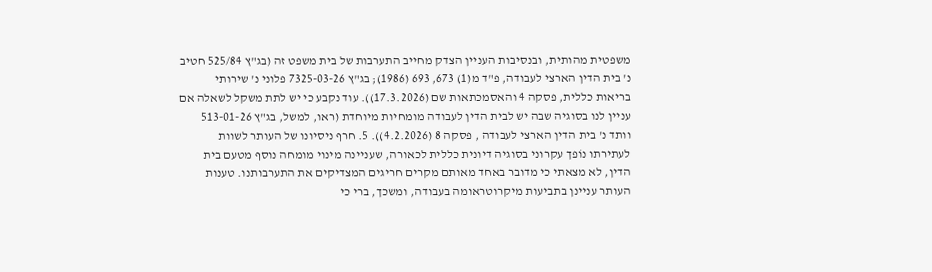משפטית מהותית, ובנסיבות העניין הצדק מחייב התערבות של בית משפט זה (בג"ץ 525/84 חטיב נ' בית הדין הארצי לעבודה, פ"ד מ(1) 673, 693 (1986); בג"ץ 7325-03-26 פלוני נ' שירותי בריאות כללית, פסקה 4 והאסמכתאות שם (17.3.2026)). עוד נקבע כי יש לתת משקל לשאלה אם עניין לנו בסוגיה שבה יש לבית הדין לעבודה מומחיות מיוחדת (ראו, למשל, בג"ץ 513-01-26 וותד נ' בית הדין הארצי לעבודה , פסקה 8 (4.2.2026)). 5. חרף ניסיונו של העותר לשוות לעתירתו נוֹפך עקרוני בסוגיה דיונית כללית לכאורה, שעניינה מינוי מומחה נוסף מטעם בית הדין, לא מצאתי כי מדובר באחד מאותם מקרים חריגים המצדיקים את התערבותנו. טענות העותר עניינן בתביעות מיקרוטראומה בעבודה, ומשכך, ברי כי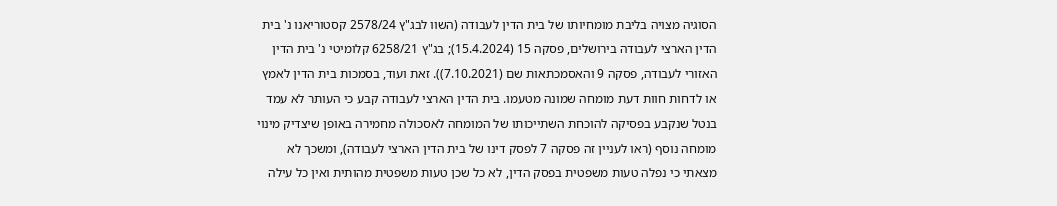הסוגיה מצויה בליבת מומחיותו של בית הדין לעבודה (השוו לבג"ץ 2578/24 קסטוריאנו נ' בית הדין הארצי לעבודה בירושלים, פסקה 15 (15.4.2024); בג"ץ 6258/21 קלומיטי נ' בית הדין האזורי לעבודה, פסקה 9 והאסמכתאות שם (7.10.2021)). זאת ועוד, בסמכות בית הדין לאמץ או לדחות חוות דעת מומחה שמונה מטעמו. בית הדין הארצי לעבודה קבע כי העותר לא עמד בנטל שנקבע בפסיקה להוכחת השתייכותו של המומחה לאסכולה מחמירה באופן שיצדיק מינוי מומחה נוסף (ראו לעניין זה פסקה 7 לפסק דינו של בית הדין הארצי לעבודה), ומשכך לא מצאתי כי נפלה טעות משפטית בפסק הדין, לא כל שכן טעות משפטית מהותית ואין כל עילה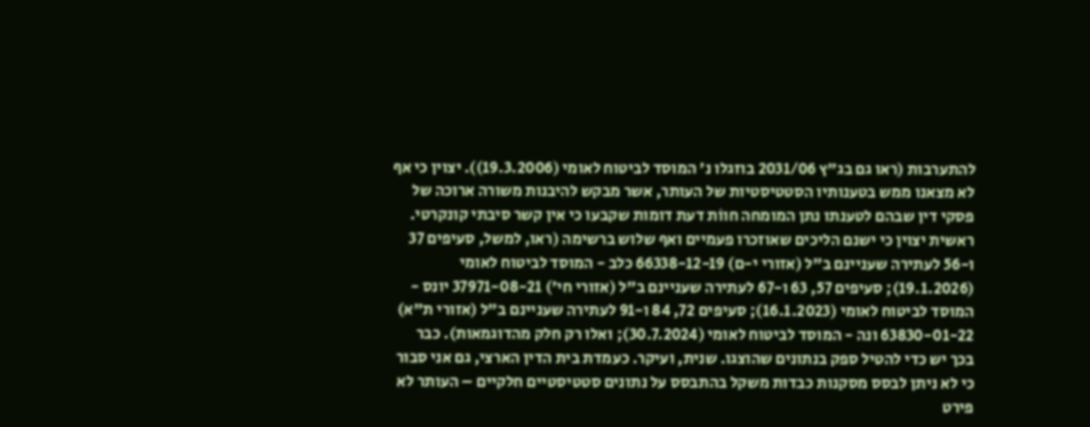להתערבות (ראו גם בג"ץ 2031/06 בוזגלו נ' המוסד לביטוח לאומי (19.3.2006)). יצוין כי אף לא מצאנו ממש בטענותיו הסטטיסטיות של העותר, אשר מבקש להיבנות משורה ארוכה של פסקי דין שבהם לטענתו נתן המומחה חווֹת דעת דומות שקבעו כי אין קשר סיבתי קונקרטי. ראשית יצוין כי ישנם הליכים שאוזכרו פעמיים ואף שלוש ברשימה (ראו, למשל, סעיפים 37 ו-56 לעתירה שעניינם ב"ל (אזורי י-ם) 66338-12-19 כלב - המוסד לביטוח לאומי (19.1.2026); סעיפים 57, 63 ו-67 לעתירה שעניינם ב"ל (אזורי חי') 37971-08-21 יונס - המוסד לביטוח לאומי (16.1.2023); סעיפים 72, 84 ו-91 לעתירה שעניינם ב"ל (אזורי ת"א) 63830-01-22 ונה - המוסד לביטוח לאומי (30.7.2024); ואלו רק חלק מהדוגמאות). כבר בכך יש כדי להטיל ספק בנתונים שהוצגו. שנית, ועיקר. כעמדת בית הדין הארצי, גם אני סבור כי לא ניתן לבסס מסקנות כבדות משקל בהתבסס על נתונים סטטיסטיים חלקיים – העותר לא פירט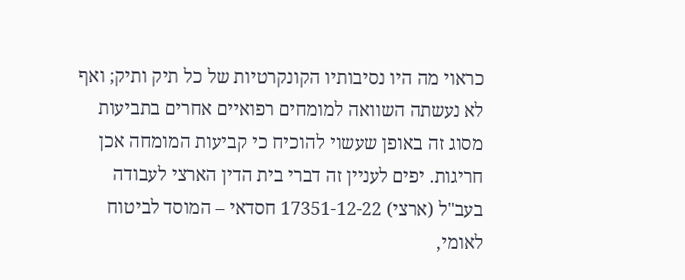כראוי מה היו נסיבותיו הקונקרטיות של כל תיק ותיק; ואף לא נעשתה השוואה למומחים רפואיים אחרים בתביעות מסוג זה באופן שעשוי להוכיח כי קביעות המומחה אכן חריגות. יפים לעניין זה דברי בית הדין הארצי לעבודה בעב"ל (ארצי) 17351-12-22 חסדאי – המוסד לביטוח לאומי,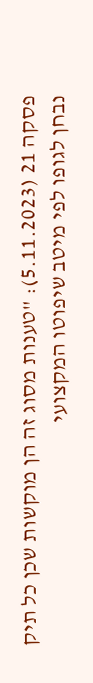פסקה 21 (5.11.2023): "טענות מסוג זה הן מוקשות שכן כל תיק נבחן לגופו לפי מיטב שיפוטו המקצועי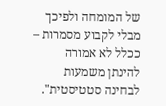של המומחה ולפיכך מבלי לקבוע מסמרות – ככלל לא אמורה להינתן משמעות לבחינה סטטיסטית".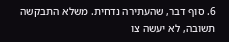6. סוף דבר, שהעתירה נדחית. משלא התבקשה תשובה, לא יעשה צו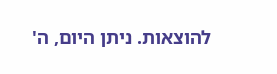להוצאות. ניתן היום, ה'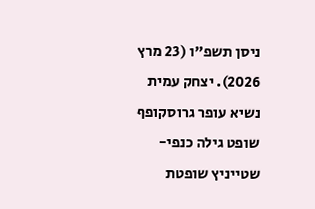ניסן תשפ"ו (23 מרץ 2026). יצחק עמית נשיא עופר גרוסקופף שופט גילה כנפי-שטייניץ שופטת